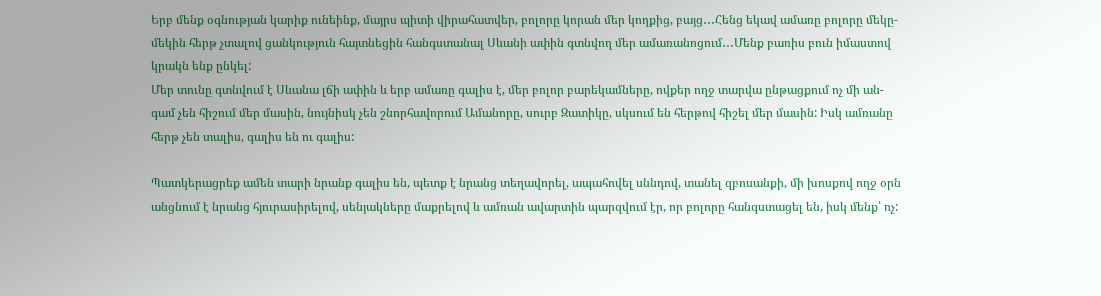Երբ մենք օգնության կարիք ունեինք, մայրս պիտի վիրահատվեր, բոլորը կորան մեր կողքից, բայց․․․Հենց եկավ ամառը բոլորը մեկը-
մեկին հերթ չտալով ցանկություն հայտնեցին հանգստանալ Սևանի ափին գտնվող մեր ամառանոցում․․․Մենք բառիս բուն իմաստով
կրակն ենք ընկել:
Մեր տունը գտնվում է Սևանա լճի ափին և երբ ամառը գալիս է, մեր բոլոր բարեկամները, ովքեր ողջ տարվա ընթացքում ոչ մի ան-
գամ չեն հիշում մեր մասին, նույնիսկ չեն շնորհավորում Ամանորը, սուրբ Զատիկը, սկսում են հերթով հիշել մեր մասին: Իսկ ամռանը
հերթ չեն տալիս, գալիս են ու գալիս:

Պատկերացրեք ամեն տարի նրանք գալիս են, պետք է նրանց տեղավորել, ապահովել սննդով, տանել զբոսանքի, մի խոսքով ողջ օրն
անցնում է նրանց հյուրասիրելով, սենյակները մաքրելով և ամռան ավարտին պարզվում էր, որ բոլորը հանգստացել են, իսկ մենք՝ ոչ: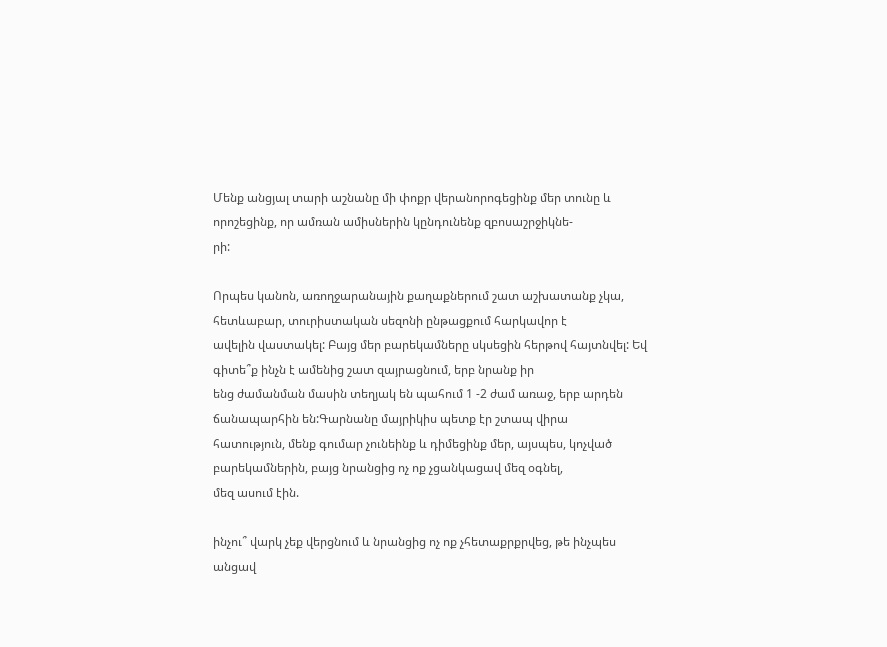Մենք անցյալ տարի աշնանը մի փոքր վերանորոգեցինք մեր տունը և որոշեցինք, որ ամռան ամիսներին կընդունենք զբոսաշրջիկնե-
րի:

Որպես կանոն, առողջարանային քաղաքներում շատ աշխատանք չկա, հետևաբար, տուրիստական սեզոնի ընթացքում հարկավոր է
ավելին վաստակել: Բայց մեր բարեկամները սկսեցին հերթով հայտնվել: Եվ գիտե՞ք ինչն է ամենից շատ զայրացնում, երբ նրանք իր
ենց ժամանման մասին տեղյակ են պահում 1 -2 ժամ առաջ, երբ արդեն ճանապարհին են:Գարնանը մայրիկիս պետք էր շտապ վիրա
հատություն, մենք գումար չունեինք և դիմեցինք մեր, այսպես, կոչված բարեկամներին, բայց նրանցից ոչ ոք չցանկացավ մեզ օգնել,
մեզ ասում էին.

ինչու՞ վարկ չեք վերցնում և նրանցից ոչ ոք չհետաքրքրվեց, թե ինչպես անցավ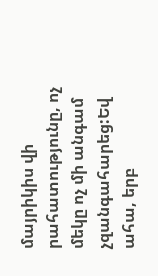մայրիկիս վի րահատությունը, ոչ մեկը ոչ մի անգամ
չզանգահարեց:Եվ ահա, երբ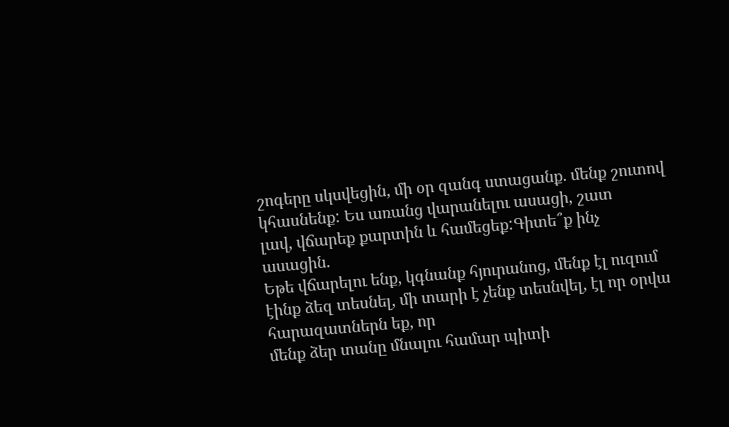շոգերը սկսվեցին, մի օր զանգ ստացանք. մենք շուտով կհասնենք: Ես առանց վարանելու ասացի, շատ
լավ, վճարեք քարտին և համեցեք:Գիտե՞ք ինչ ասացին.
Եթե վճարելու ենք, կգնանք հյուրանոց, մենք էլ ուզում էինք ձեզ տեսնել, մի տարի է չենք տեսնվել, էլ որ օրվա հարազատներն եք, որ
մենք ձեր տանը մնալու համար պիտի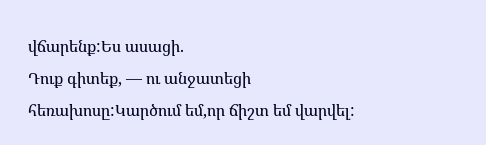վճարենք:Ես ասացի.
Դուք գիտեք, — ու անջատեցի հեռախոսը:Կարծում եմ,որ ճիշտ եմ վարվել: